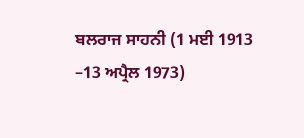ਬਲਰਾਜ ਸਾਹਨੀ (1 ਮਈ 1913 –13 ਅਪ੍ਰੈਲ 1973)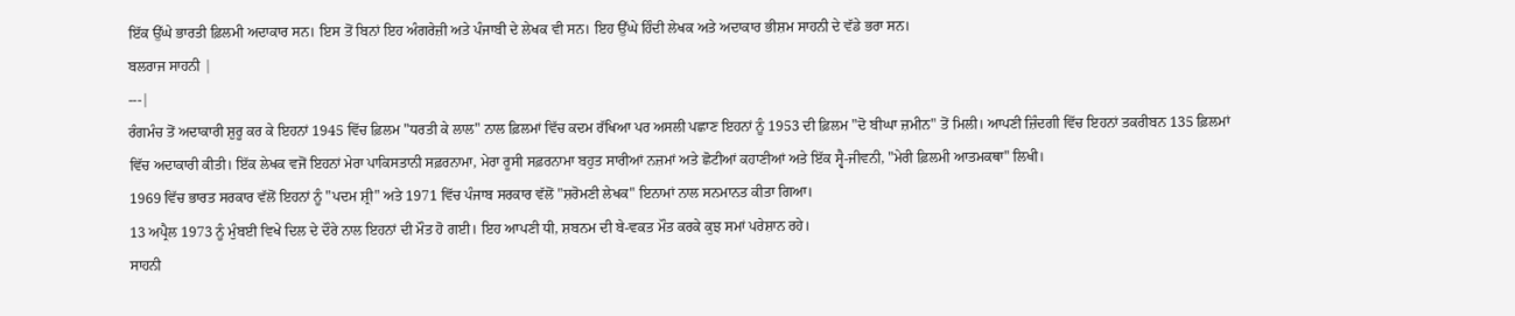ਇੱਕ ਉੱਘੇ ਭਾਰਤੀ ਫ਼ਿਲਮੀ ਅਦਾਕਾਰ ਸਨ। ਇਸ ਤੋਂ ਬਿਨਾਂ ਇਹ ਅੰਗਰੇਜ਼ੀ ਅਤੇ ਪੰਜਾਬੀ ਦੇ ਲੇਖਕ ਵੀ ਸਨ। ਇਹ ਉੱਘੇ ਹਿੰਦੀ ਲੇਖਕ ਅਤੇ ਅਦਾਕਾਰ ਭੀਸ਼ਮ ਸਾਹਨੀ ਦੇ ਵੱਡੇ ਭਰਾ ਸਨ।
ਬਲਰਾਜ ਸਾਹਨੀ |
---|
ਰੰਗਮੰਚ ਤੋਂ ਅਦਾਕਾਰੀ ਸ਼ੁਰੂ ਕਰ ਕੇ ਇਹਨਾਂ 1945 ਵਿੱਚ ਫ਼ਿਲਮ "ਧਰਤੀ ਕੇ ਲਾਲ" ਨਾਲ ਫ਼ਿਲਮਾਂ ਵਿੱਚ ਕਦਮ ਰੱਖਿਆ ਪਰ ਅਸਲੀ ਪਛਾਣ ਇਹਨਾਂ ਨੂੰ 1953 ਦੀ ਫ਼ਿਲਮ "ਦੋ ਬੀਘਾ ਜ਼ਮੀਨ" ਤੋਂ ਮਿਲੀ। ਆਪਣੀ ਜ਼ਿੰਦਗੀ ਵਿੱਚ ਇਹਨਾਂ ਤਕਰੀਬਨ 135 ਫ਼ਿਲਮਾਂ ਵਿੱਚ ਅਦਾਕਾਰੀ ਕੀਤੀ। ਇੱਕ ਲੇਖਕ ਵਜੋਂ ਇਹਨਾਂ ਮੇਰਾ ਪਾਕਿਸਤਾਨੀ ਸਫ਼ਰਨਾਮਾ, ਮੇਰਾ ਰੂਸੀ ਸਫ਼ਰਨਾਮਾ ਬਹੁਤ ਸਾਰੀਆਂ ਨਜ਼ਮਾਂ ਅਤੇ ਛੋਟੀਆਂ ਕਹਾਣੀਆਂ ਅਤੇ ਇੱਕ ਸ੍ਵੈ-ਜੀਵਨੀ, "ਮੇਰੀ ਫ਼ਿਲਮੀ ਆਤਮਕਥਾ" ਲਿਖੀ।
1969 ਵਿੱਚ ਭਾਰਤ ਸਰਕਾਰ ਵੱਲੋਂ ਇਹਨਾਂ ਨੂੰ "ਪਦਮ ਸ਼੍ਰੀ" ਅਤੇ 1971 ਵਿੱਚ ਪੰਜਾਬ ਸਰਕਾਰ ਵੱਲੋਂ "ਸ਼ਰੋਮਣੀ ਲੇਖਕ" ਇਨਾਮਾਂ ਨਾਲ ਸਨਮਾਨਤ ਕੀਤਾ ਗਿਆ।
13 ਅਪ੍ਰੈਲ 1973 ਨੂੰ ਮੁੰਬਈ ਵਿਖੇ ਦਿਲ ਦੇ ਦੌਰੇ ਨਾਲ ਇਹਨਾਂ ਦੀ ਮੌਤ ਹੋ ਗਈ। ਇਹ ਆਪਣੀ ਧੀ, ਸ਼ਬਨਮ ਦੀ ਬੇ-ਵਕਤ ਮੌਤ ਕਰਕੇ ਕੁਝ ਸਮਾਂ ਪਰੇਸ਼ਾਨ ਰਹੇ।
ਸਾਹਨੀ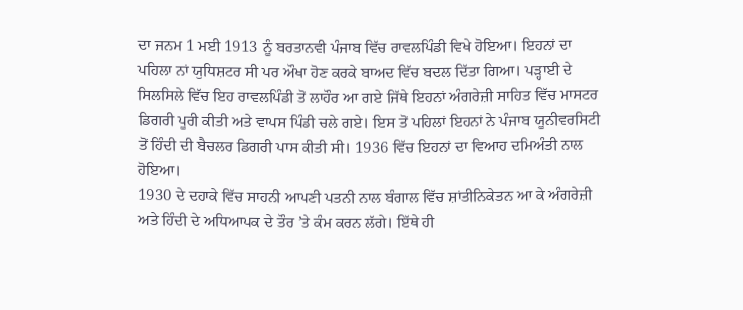ਦਾ ਜਨਮ 1 ਮਈ 1913 ਨੂੰ ਬਰਤਾਨਵੀ ਪੰਜਾਬ ਵਿੱਚ ਰਾਵਲਪਿੰਡੀ ਵਿਖੇ ਹੋਇਆ। ਇਹਨਾਂ ਦਾ ਪਹਿਲਾ ਨਾਂ ਯੁਧਿਸ਼ਟਰ ਸੀ ਪਰ ਔਖਾ ਹੋਣ ਕਰਕੇ ਬਾਅਦ ਵਿੱਚ ਬਦਲ ਦਿੱਤਾ ਗਿਆ। ਪੜ੍ਹਾਈ ਦੇ ਸਿਲਸਿਲੇ ਵਿੱਚ ਇਹ ਰਾਵਲਪਿੰਡੀ ਤੋਂ ਲਾਹੌਰ ਆ ਗਏ ਜਿੱਥੇ ਇਹਨਾਂ ਅੰਗਰੇਜ਼ੀ ਸਾਹਿਤ ਵਿੱਚ ਮਾਸਟਰ ਡਿਗਰੀ ਪੂਰੀ ਕੀਤੀ ਅਤੇ ਵਾਪਸ ਪਿੰਡੀ ਚਲੇ ਗਏ। ਇਸ ਤੋਂ ਪਹਿਲਾਂ ਇਹਨਾਂ ਨੇ ਪੰਜਾਬ ਯੂਨੀਵਰਸਿਟੀ ਤੋਂ ਹਿੰਦੀ ਦੀ ਬੈਚਲਰ ਡਿਗਰੀ ਪਾਸ ਕੀਤੀ ਸੀ। 1936 ਵਿੱਚ ਇਹਨਾਂ ਦਾ ਵਿਆਹ ਦਮਿਅੰਤੀ ਨਾਲ ਹੋਇਆ।
1930 ਦੇ ਦਹਾਕੇ ਵਿੱਚ ਸਾਹਨੀ ਆਪਣੀ ਪਤਨੀ ਨਾਲ ਬੰਗਾਲ ਵਿੱਚ ਸ਼ਾਂਤੀਨਿਕੇਤਨ ਆ ਕੇ ਅੰਗਰੇਜ਼ੀ ਅਤੇ ਹਿੰਦੀ ਦੇ ਅਧਿਆਪਕ ਦੇ ਤੌਰ ’ਤੇ ਕੰਮ ਕਰਨ ਲੱਗੇ। ਇੱਥੇ ਹੀ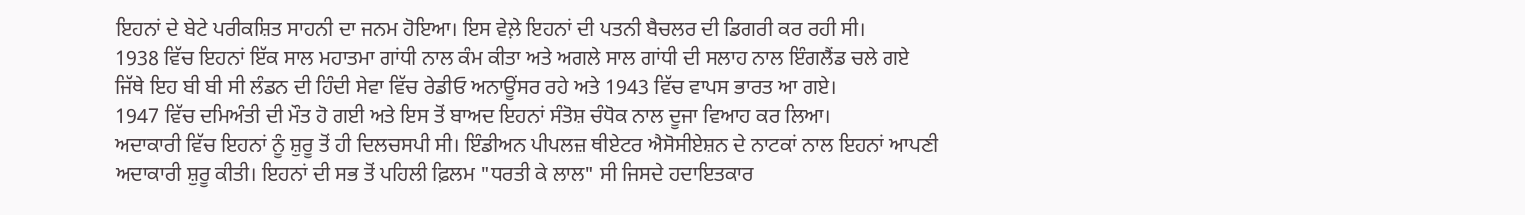ਇਹਨਾਂ ਦੇ ਬੇਟੇ ਪਰੀਕਸ਼ਿਤ ਸਾਹਨੀ ਦਾ ਜਨਮ ਹੋਇਆ। ਇਸ ਵੇਲ਼ੇ ਇਹਨਾਂ ਦੀ ਪਤਨੀ ਬੈਚਲਰ ਦੀ ਡਿਗਰੀ ਕਰ ਰਹੀ ਸੀ।
1938 ਵਿੱਚ ਇਹਨਾਂ ਇੱਕ ਸਾਲ ਮਹਾਤਮਾ ਗਾਂਧੀ ਨਾਲ ਕੰਮ ਕੀਤਾ ਅਤੇ ਅਗਲੇ ਸਾਲ ਗਾਂਧੀ ਦੀ ਸਲਾਹ ਨਾਲ ਇੰਗਲੈਂਡ ਚਲੇ ਗਏ ਜਿੱਥੇ ਇਹ ਬੀ ਬੀ ਸੀ ਲੰਡਨ ਦੀ ਹਿੰਦੀ ਸੇਵਾ ਵਿੱਚ ਰੇਡੀਓ ਅਨਾਊਂਸਰ ਰਹੇ ਅਤੇ 1943 ਵਿੱਚ ਵਾਪਸ ਭਾਰਤ ਆ ਗਏ।
1947 ਵਿੱਚ ਦਮਿਅੰਤੀ ਦੀ ਮੌਤ ਹੋ ਗਈ ਅਤੇ ਇਸ ਤੋਂ ਬਾਅਦ ਇਹਨਾਂ ਸੰਤੋਸ਼ ਚੰਧੋਕ ਨਾਲ ਦੂਜਾ ਵਿਆਹ ਕਰ ਲਿਆ।
ਅਦਾਕਾਰੀ ਵਿੱਚ ਇਹਨਾਂ ਨੂੰ ਸ਼ੁਰੂ ਤੋਂ ਹੀ ਦਿਲਚਸਪੀ ਸੀ। ਇੰਡੀਅਨ ਪੀਪਲਜ਼ ਥੀਏਟਰ ਐਸੋਸੀਏਸ਼ਨ ਦੇ ਨਾਟਕਾਂ ਨਾਲ ਇਹਨਾਂ ਆਪਣੀ ਅਦਾਕਾਰੀ ਸ਼ੁਰੂ ਕੀਤੀ। ਇਹਨਾਂ ਦੀ ਸਭ ਤੋਂ ਪਹਿਲੀ ਫ਼ਿਲਮ "ਧਰਤੀ ਕੇ ਲਾਲ" ਸੀ ਜਿਸਦੇ ਹਦਾਇਤਕਾਰ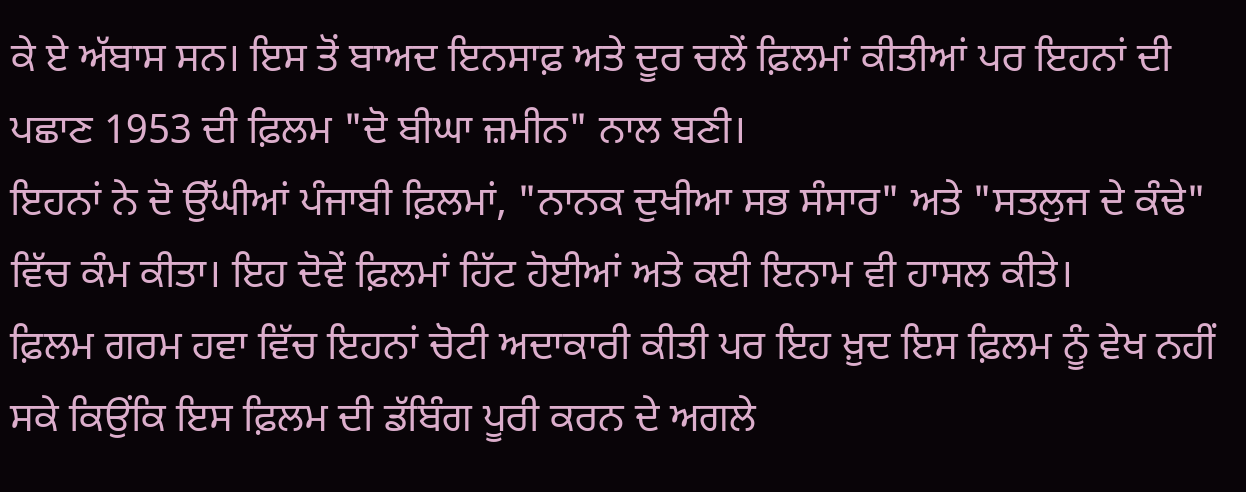ਕੇ ਏ ਅੱਬਾਸ ਸਨ। ਇਸ ਤੋਂ ਬਾਅਦ ਇਨਸਾਫ਼ ਅਤੇ ਦੂਰ ਚਲੇਂ ਫ਼ਿਲਮਾਂ ਕੀਤੀਆਂ ਪਰ ਇਹਨਾਂ ਦੀ ਪਛਾਣ 1953 ਦੀ ਫ਼ਿਲਮ "ਦੋ ਬੀਘਾ ਜ਼ਮੀਨ" ਨਾਲ ਬਣੀ।
ਇਹਨਾਂ ਨੇ ਦੋ ਉੱਘੀਆਂ ਪੰਜਾਬੀ ਫ਼ਿਲਮਾਂ, "ਨਾਨਕ ਦੁਖੀਆ ਸਭ ਸੰਸਾਰ" ਅਤੇ "ਸਤਲੁਜ ਦੇ ਕੰਢੇ" ਵਿੱਚ ਕੰਮ ਕੀਤਾ। ਇਹ ਦੋਵੇਂ ਫ਼ਿਲਮਾਂ ਹਿੱਟ ਹੋਈਆਂ ਅਤੇ ਕਈ ਇਨਾਮ ਵੀ ਹਾਸਲ ਕੀਤੇ।
ਫ਼ਿਲਮ ਗਰਮ ਹਵਾ ਵਿੱਚ ਇਹਨਾਂ ਚੋਟੀ ਅਦਾਕਾਰੀ ਕੀਤੀ ਪਰ ਇਹ ਖ਼ੁਦ ਇਸ ਫ਼ਿਲਮ ਨੂੰ ਵੇਖ ਨਹੀਂ ਸਕੇ ਕਿਉਂਕਿ ਇਸ ਫ਼ਿਲਮ ਦੀ ਡੱਬਿੰਗ ਪੂਰੀ ਕਰਨ ਦੇ ਅਗਲੇ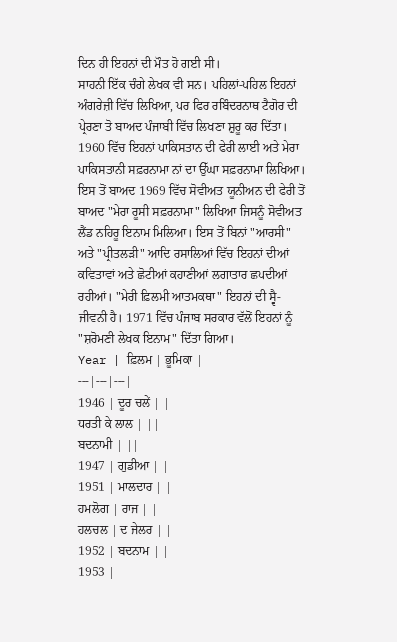ਦਿਨ ਹੀ ਇਹਨਾਂ ਦੀ ਮੌਤ ਹੋ ਗਈ ਸੀ।
ਸਾਹਨੀ ਇੱਕ ਚੰਗੇ ਲੇਖਕ ਵੀ ਸਨ। ਪਹਿਲਾਂ-ਪਹਿਲ ਇਹਨਾਂ ਅੰਗਰੇਜ਼ੀ ਵਿੱਚ ਲਿਖਿਆ, ਪਰ ਫਿਰ ਰਬਿੰਦਰਨਾਥ ਟੈਗੋਰ ਦੀ ਪ੍ਰੇਰਣਾ ਤੋ ਬਾਅਦ ਪੰਜਾਬੀ ਵਿੱਚ ਲਿਖਣਾ ਸ਼ੁਰੂ ਕਰ ਦਿੱਤਾ। 1960 ਵਿੱਚ ਇਹਨਾਂ ਪਾਕਿਸਤਾਨ ਦੀ ਫੇਰੀ ਲਾਈ ਅਤੇ ਮੇਰਾ ਪਾਕਿਸਤਾਨੀ ਸਫ਼ਰਨਾਮਾ ਨਾਂ ਦਾ ਉੱਘਾ ਸਫ਼ਰਨਾਮਾ ਲਿਖਿਆ। ਇਸ ਤੋਂ ਬਾਅਦ 1969 ਵਿੱਚ ਸੋਵੀਅਤ ਯੂਨੀਅਨ ਦੀ ਫੇਰੀ ਤੋਂ ਬਾਅਦ "ਮੇਰਾ ਰੂਸੀ ਸਫ਼ਰਨਾਮਾ" ਲਿਖਿਆ ਜਿਸਨੂੰ ਸੋਵੀਅਤ ਲੈਂਡ ਨਹਿਰੂ ਇਨਾਮ ਮਿਲਿਆ। ਇਸ ਤੋਂ ਬਿਨਾਂ "ਆਰਸੀ" ਅਤੇ "ਪ੍ਰੀਤਲੜੀ" ਆਦਿ ਰਸਾਲਿਆਂ ਵਿੱਚ ਇਹਨਾਂ ਦੀਆਂ ਕਵਿਤਾਵਾਂ ਅਤੇ ਛੋਟੀਆਂ ਕਹਾਣੀਆਂ ਲਗਾਤਾਰ ਛਪਦੀਆਂ ਰਹੀਆਂ। "ਮੇਰੀ ਫ਼ਿਲਮੀ ਆਤਮਕਥਾ" ਇਹਨਾਂ ਦੀ ਸ੍ਵੈ-ਜੀਵਨੀ ਹੈ। 1971 ਵਿੱਚ ਪੰਜਾਬ ਸਰਕਾਰ ਵੱਲੋਂ ਇਹਨਾਂ ਨੂੰ "ਸ਼ਰੋਮਣੀ ਲੇਖਕ ਇਨਾਮ" ਦਿੱਤਾ ਗਿਆ।
Year | ਫ਼ਿਲਮ | ਭੂਮਿਕਾ |
---|---|---|
1946 | ਦੂਰ ਚਲੇਂ | |
ਧਰਤੀ ਕੇ ਲਾਲ | ||
ਬਦਨਾਮੀ | ||
1947 | ਗੁਡੀਆ | |
1951 | ਮਾਲਦਾਰ | |
ਹਮਲੋਗ | ਰਾਜ | |
ਹਲਚਲ | ਦ ਜੇਲਰ | |
1952 | ਬਦਨਾਮ | |
1953 |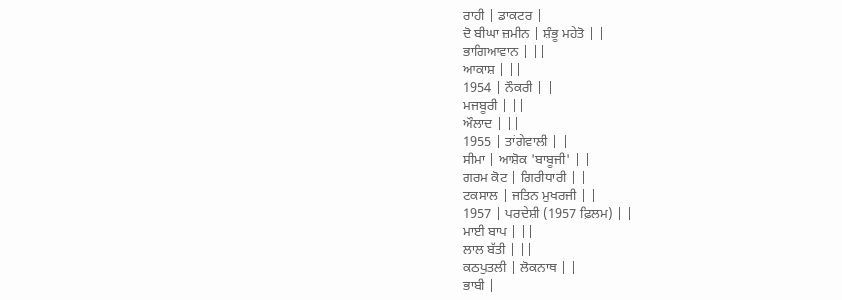ਰਾਹੀ | ਡਾਕਟਰ |
ਦੋ ਬੀਘਾ ਜ਼ਮੀਨ | ਸ਼ੰਭੂ ਮਹੇਤੋ | |
ਭਾਗਿਆਵਾਨ | ||
ਆਕਾਸ਼ | ||
1954 | ਨੌਕਰੀ | |
ਮਜਬੂਰੀ | ||
ਔਲਾਦ | ||
1955 | ਤਾਂਗੇਵਾਲੀ | |
ਸੀਮਾ | ਆਸ਼ੋਕ 'ਬਾਬੂਜੀ' | |
ਗਰਮ ਕੋਟ | ਗਿਰੀਧਾਰੀ | |
ਟਕਸਾਲ | ਜਤਿਨ ਮੁਖਰਜੀ | |
1957 | ਪਰਦੇਸ਼ੀ (1957 ਫ਼ਿਲਮ) | |
ਮਾਈ ਬਾਪ | ||
ਲਾਲ ਬੱਤੀ | ||
ਕਠਪੁਤਲੀ | ਲੋਕਨਾਥ | |
ਭਾਬੀ |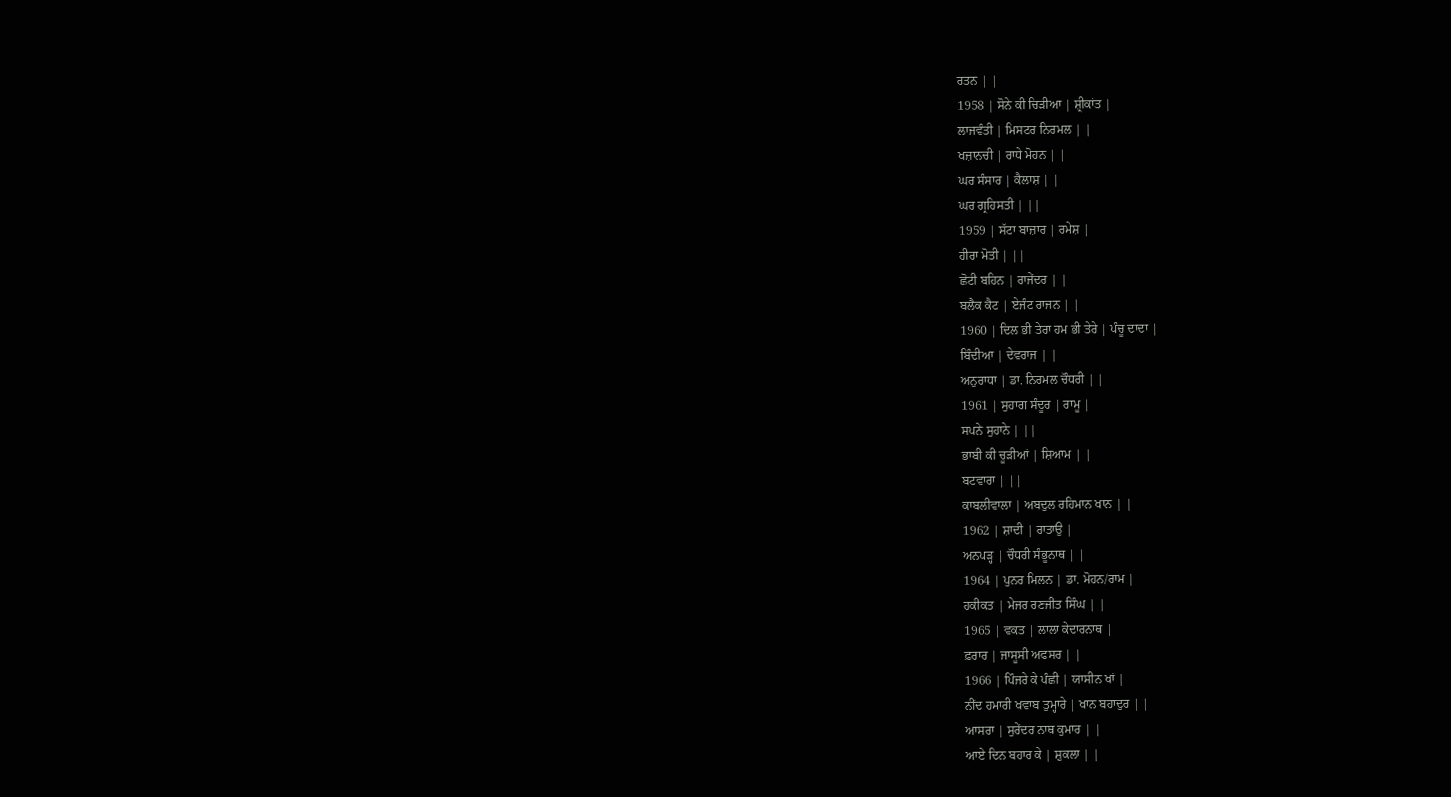ਰਤਨ | |
1958 | ਸੋਨੇ ਕੀ ਚਿੜੀਆ | ਸ਼੍ਰੀਕਾਂਤ |
ਲਾਜਵੰਤੀ | ਮਿਸਟਰ ਨਿਰਮਲ | |
ਖਜ਼ਾਨਚੀ | ਰਾਧੇ ਮੋਹਨ | |
ਘਰ ਸੰਸਾਰ | ਕੈਲਾਸ਼ | |
ਘਰ ਗ੍ਰਹਿਸਤੀ | ||
1959 | ਸੱਟਾ ਬਾਜ਼ਾਰ | ਰਮੇਸ਼ |
ਹੀਰਾ ਮੋਤੀ | ||
ਛੋਟੀ ਬਹਿਨ | ਰਾਜੇਂਦਰ | |
ਬਲੈਕ ਕੈਟ | ਏਜੰਟ ਰਾਜਨ | |
1960 | ਦਿਲ ਭੀ ਤੇਰਾ ਹਮ ਭੀ ਤੇਰੇ | ਪੰਚੂ ਦਾਦਾ |
ਬਿੰਦੀਆ | ਦੇਵਰਾਜ | |
ਅਨੁਰਾਧਾ | ਡਾ. ਨਿਰਮਲ ਚੌਧਰੀ | |
1961 | ਸੁਹਾਗ ਸੰਦੂਰ | ਰਾਮੂ |
ਸਪਨੇ ਸੁਹਾਨੇ | ||
ਭਾਬੀ ਕੀ ਚੂੜੀਆਂ | ਸ਼ਿਆਮ | |
ਬਟਵਾਰਾ | ||
ਕਾਬਲੀਵਾਲਾ | ਅਬਦੁਲ ਰਹਿਮਾਨ ਖਾਨ | |
1962 | ਸ਼ਾਦੀ | ਰਾਤਾਉ |
ਅਨਪੜ੍ਹ | ਚੌਧਰੀ ਸੰਭੂਨਾਥ | |
1964 | ਪੁਨਰ ਮਿਲਨ | ਡਾ. ਮੋਹਨ/ਰਾਮ |
ਹਕੀਕਤ | ਮੇਜਰ ਰਣਜੀਤ ਸਿੰਘ | |
1965 | ਵਕਤ | ਲਾਲਾ ਕੇਦਾਰਨਾਥ |
ਫ਼ਰਾਰ | ਜਾਸੂਸੀ ਅਫਸਰ | |
1966 | ਪਿੰਜਰੇ ਕੇ ਪੰਛੀ | ਯਾਸੀਨ ਖਾਂ |
ਨੀਂਦ ਹਮਾਰੀ ਖਵਾਬ ਤੁਮ੍ਹਾਰੇ | ਖਾਨ ਬਹਾਦੁਰ | |
ਆਸਰਾ | ਸੁਰੇਂਦਰ ਨਾਥ ਕੁਮਾਰ | |
ਆਏ ਦਿਨ ਬਹਾਰ ਕੇ | ਸ਼ੁਕਲਾ | |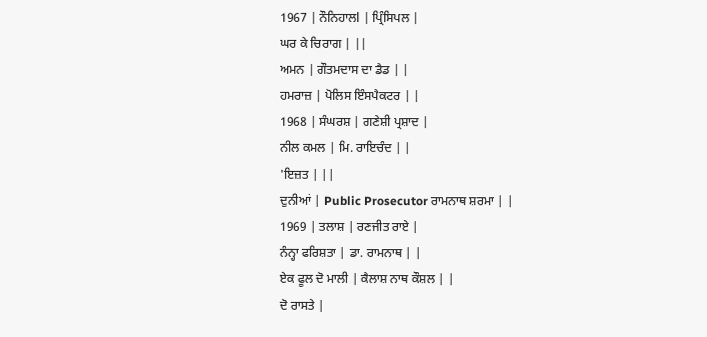1967 | ਨੌਨਿਹਾਲl | ਪ੍ਰਿੰਸਿਪਲ |
ਘਰ ਕੇ ਚਿਰਾਗ | ||
ਅਮਨ | ਗੌਤਮਦਾਸ ਦਾ ਡੈਡ | |
ਹਮਰਾਜ਼ | ਪੋਲਿਸ ਇੰਸਪੈਕਟਰ | |
1968 | ਸੰਘਰਸ਼ | ਗਣੇਸ਼ੀ ਪ੍ਰਸ਼ਾਦ |
ਨੀਲ ਕਮਲ | ਮਿ. ਰਾਇਚੰਦ | |
'ਇਜ਼ਤ | ||
ਦੁਨੀਆਂ | Public Prosecutor ਰਾਮਨਾਥ ਸ਼ਰਮਾ | |
1969 | ਤਲਾਸ਼ | ਰਣਜੀਤ ਰਾਏ |
ਨੰਨ੍ਹਾ ਫਰਿਸ਼ਤਾ | ਡਾ. ਰਾਮਨਾਥ | |
ਏਕ ਫੂਲ ਦੋ ਮਾਲੀ | ਕੈਲਾਸ਼ ਨਾਥ ਕੌਸ਼ਲ | |
ਦੋ ਰਾਸਤੇ |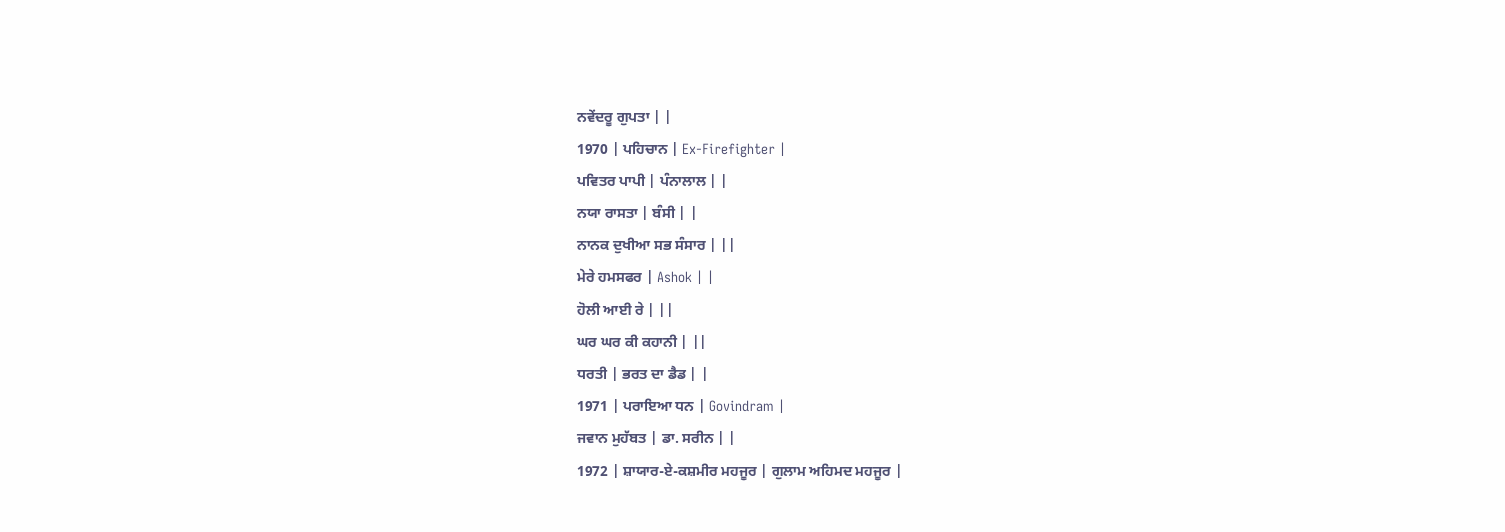ਨਵੇਂਦਰੂ ਗੁਪਤਾ | |
1970 | ਪਹਿਚਾਨ | Ex-Firefighter |
ਪਵਿਤਰ ਪਾਪੀ | ਪੰਨਾਲਾਲ | |
ਨਯਾ ਰਾਸਤਾ | ਬੰਸੀ | |
ਨਾਨਕ ਦੁਖੀਆ ਸਭ ਸੰਸਾਰ | ||
ਮੇਰੇ ਹਮਸਫਰ | Ashok | |
ਹੋਲੀ ਆਈ ਰੇ | ||
ਘਰ ਘਰ ਕੀ ਕਹਾਨੀ | ||
ਧਰਤੀ | ਭਰਤ ਦਾ ਡੈਡ | |
1971 | ਪਰਾਇਆ ਧਨ | Govindram |
ਜਵਾਨ ਮੁਹੱਬਤ | ਡਾ. ਸਰੀਨ | |
1972 | ਸ਼ਾਯਾਰ-ਏ-ਕਸ਼ਮੀਰ ਮਹਜੂਰ | ਗੁਲਾਮ ਅਹਿਮਦ ਮਹਜੂਰ |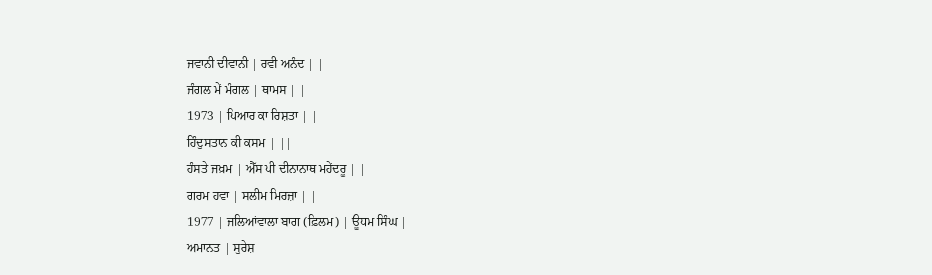ਜਵਾਨੀ ਦੀਵਾਨੀ | ਰਵੀ ਅਨੰਦ | |
ਜੰਗਲ ਮੇਂ ਮੰਗਲ | ਥਾਮਸ | |
1973 | ਪਿਆਰ ਕਾ ਰਿਸ਼ਤਾ | |
ਹਿੰਦੁਸਤਾਨ ਕੀ ਕਸਮ | ||
ਹੰਸਤੇ ਜਖ਼ਮ | ਐੱਸ ਪੀ ਦੀਨਾਨਾਥ ਮਹੇਂਦਰੂ | |
ਗਰਮ ਹਵਾ | ਸਲੀਮ ਮਿਰਜ਼ਾ | |
1977 | ਜਲਿਆਂਵਾਲਾ ਬਾਗ (ਫ਼ਿਲਮ) | ਊਧਮ ਸਿੰਘ |
ਅਮਾਨਤ | ਸੁਰੇਸ਼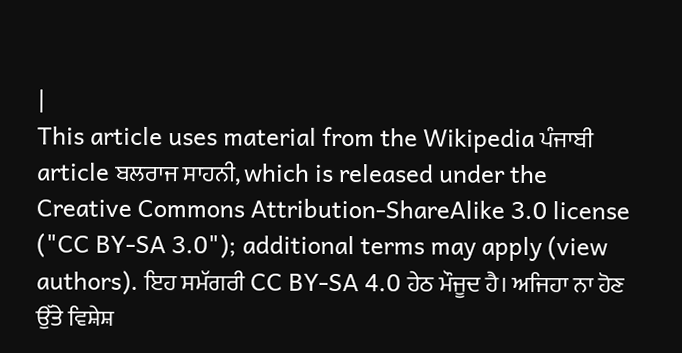|
This article uses material from the Wikipedia ਪੰਜਾਬੀ article ਬਲਰਾਜ ਸਾਹਨੀ, which is released under the Creative Commons Attribution-ShareAlike 3.0 license ("CC BY-SA 3.0"); additional terms may apply (view authors). ਇਹ ਸਮੱਗਰੀ CC BY-SA 4.0 ਹੇਠ ਮੌਜੂਦ ਹੈ। ਅਜਿਹਾ ਨਾ ਹੋਣ ਉੱਤੇ ਵਿਸ਼ੇਸ਼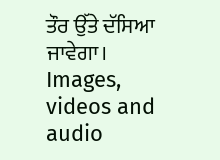ਤੌਰ ਉੱਤੇ ਦੱਸਿਆ ਜਾਵੇਗਾ। Images, videos and audio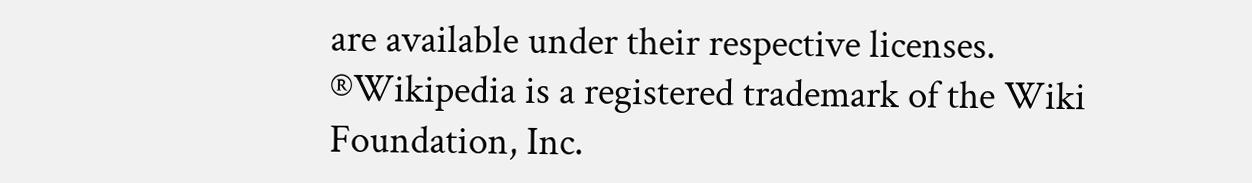are available under their respective licenses.
®Wikipedia is a registered trademark of the Wiki Foundation, Inc.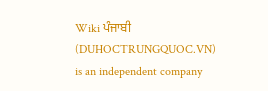Wiki ਪੰਜਾਬੀ (DUHOCTRUNGQUOC.VN) is an independent company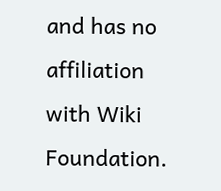and has no affiliation with Wiki Foundation.